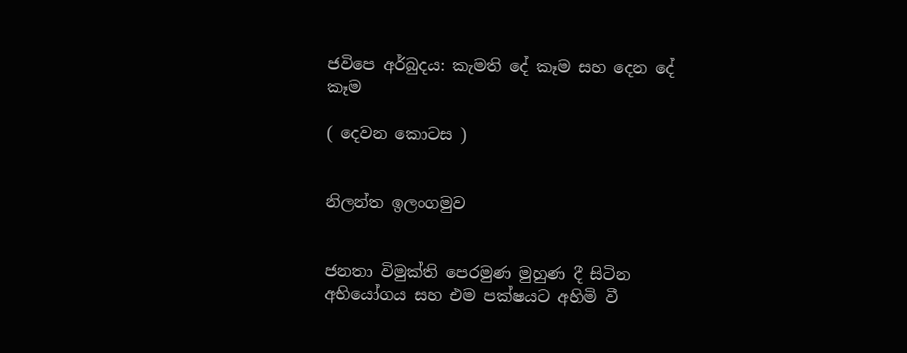ජවිපෙ අර්බුදය: කැමති දේ කෑම සහ දෙන දේ කෑම

( දෙවන කොටස )


නිලන්ත ඉලංගමුව


ජනතා විමුක්ති පෙරමුණ මුහුණ දී සිටින අභියෝගය සහ එම පක්ෂයට අහිමි වී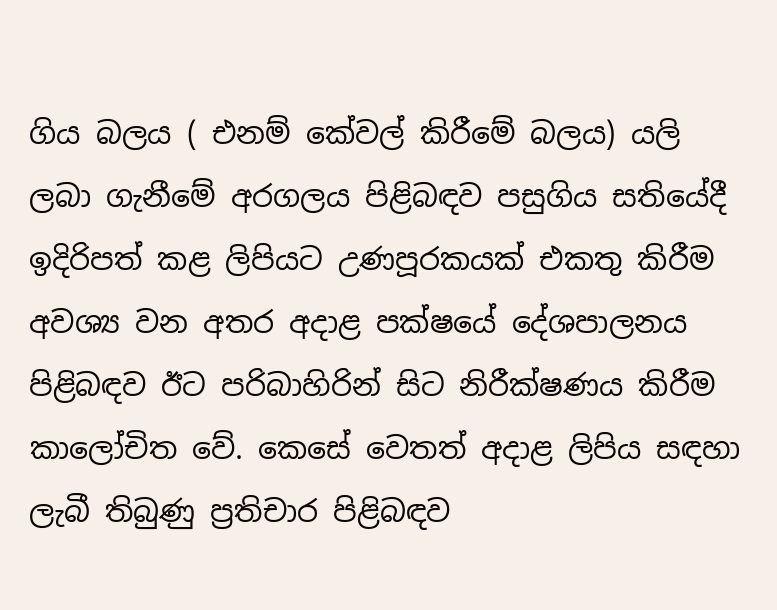ගිය බලය ( එනම් කේවල් කිරීමේ බලය) යලි ලබා ගැනීමේ අරගලය පිළිබඳව පසුගිය සතියේදී ඉදිරිපත් කළ ලිපියට උණපූරකයක් එකතු කිරීම අවශ්‍ය වන අතර අදාළ පක්ෂයේ දේශපාලනය පිළිබඳව ඊට පරිබාහිරින් සිට නිරීක්ෂණය කිරීම කාලෝචිත වේ. කෙසේ වෙතත් අදාළ ලිපිය සඳහා ලැබී තිබුණු ප්‍රතිචාර පිළිබඳව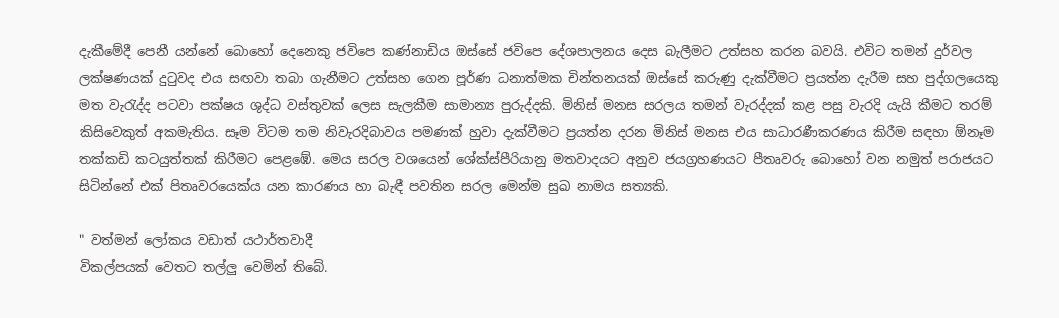දැකීමේදී පෙනී යන්නේ බොහෝ දෙනෙකු ජවිපෙ කණ්නාඩිය ඔස්සේ ජවිපෙ දේශපාලනය දෙස බැලීමට උත්සහ කරන බවයි. එවිට තමන් දුර්වල ලක්ෂණයක් දුටුවද එය සඟවා තබා ගැනීමට උත්සහ ගෙන පූර්ණ ධනාත්මක චින්තනයක් ඔස්සේ කරුණු දැක්වීමට ප්‍රයත්න දැරීම සහ පුද්ගලයෙකු මත වැරැද්ද පටවා පක්ෂය ශුද්ධ වස්තුවක් ලෙස සැලකීම සාමාන්‍ය පුරුද්දකි. මිනිස් මනස සරලය තමන් වැරද්දක් කළ පසු වැරදි යැයි කීමට තරම් කිසිවෙකුත් අකමැතිය. සෑම විටම තම නිවැරදිබාවය පමණක් හුවා දැක්වීමට ප්‍රයත්න දරන මිනිස් මනස එය සාධාරණීකරණය කිරීම සඳහා ඕනෑම තක්කඩි කටයුත්තක් කිරීමට පෙළඹේ. මෙය සරල වශයෙන් ශේක්ස්පීරියානු මතවාදයට අනුව ජයග්‍රහණයට පීතෘවරු බොහෝ වන නමුත් පරාජයට සිටින්නේ එක් පිතෘවරයෙක්ය යන කාරණය හා බැඳී පවතින සරල මෙන්ම සුඛ නාමය සත්‍යකි.

" වත්මන් ලෝකය වඩාත් යථාර්තවාදී
විකල්පයක් වෙතට තල්ලු වෙමින් තිබේ.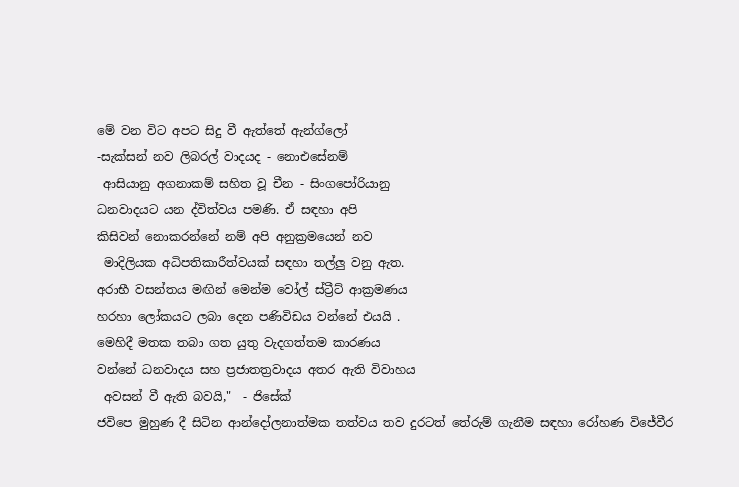මේ වන විට අපට සිදු වී ඇත්තේ ඇන්ග්ලෝ
-සැක්සන් නව ලිබරල් වාදයද - නොඑසේනම්
 ආසියානු අගනාකම් සහිත වූ චීන - සිංගපෝරියානු
ධනවාදයට යන ද්විත්වය පමණි. ඒ සඳහා අපි
කිසිවන් නොකරන්නේ නම් අපි අනුක්‍රමයෙන් නව
 මාදිලියක අධිපතිකාරීත්වයක් සඳහා තල්ලු වනු ඇත.
අරාභී වසන්තය මඟින් මෙන්ම වෝල් ස්ට්‍රීට් ආක්‍රමණය
හරහා ලෝකයට ලබා දෙන පණිවිඩය වන්නේ එයයි .
මෙහිදී මතක තබා ගත යුතු වැදගත්තම කාරණය
වන්නේ ධනවාදය සහ ප්‍රජාතත්‍රවාදය අතර ඇති විවාහය
 අවසන් වී ඇති බවයි,"  - ජිසේක්
ජවිපෙ මුහුණ දී සිටින ආන්දෝලනාත්මක තත්වය තව දුරටත් තේරුම් ගැනීම සඳහා රෝහණ විජේවීර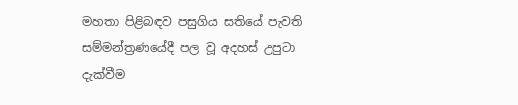මහතා පිළිබඳව පසුගිය සතියේ පැවති සම්මන්ත්‍රණයේදී පල වූ අදහස් උපුටා දැක්වීම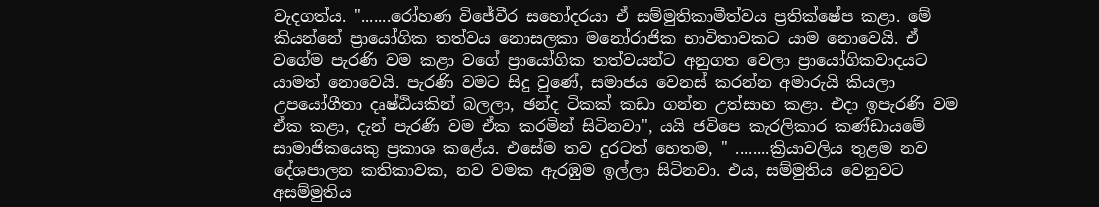වැදගත්ය. ".......රෝහණ විජේවීර සහෝදරයා ඒ සම්මුතිකාමීත්වය ප්‍රතික්ෂේප කළා. මේ කියන්නේ ප්‍රායෝගික තත්වය නොසලකා මනෝරාජික භාවිතාවකට යාම නොවෙයි. ඒ වගේම පැරණි වම කළා වගේ ප්‍රායෝගික තත්වයන්ට අනුගත වෙලා ප්‍රායෝගිකවාදයට යාමත් නොවෙයි. පැරණි වමට සිදු වුණේ, සමාජය වෙනස් කරන්න අමාරුයි කියලා උපයෝගීතා දෘෂ්ඨියකින් බලලා, ඡන්ද ටිකක් කඩා ගන්න උත්සාහ කළා. එදා ඉපැරණි වම ඒක කළා, දැන් පැරණි වම ඒක කරමින් සිටිනවා", යයි ජවිපෙ කැරලිකාර කණ්ඩායමේ සාමාජිකයෙකු ප්‍රකාශ කළේය. එසේම තව දුරටත් හෙතම, " ........ක්‍රියාවලිය තුළම නව දේශපාලන කතිකාවක, නව වමක ඇරඹුම ඉල්ලා සිටිනවා. එය, සම්මුතිය වෙනුවට අසම්මුතිය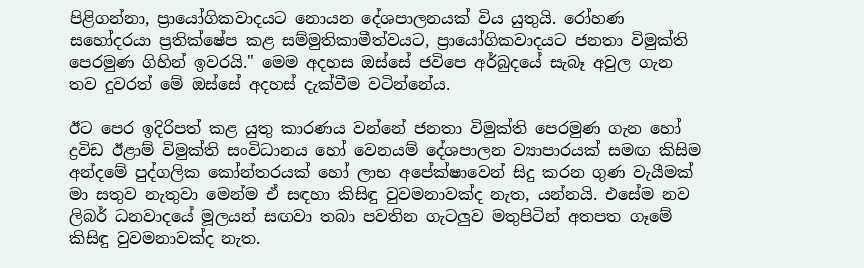පිළිගන්නා, ප්‍රායෝගිකවාදයට නොයන දේශපාලනයක් විය යුතුයි. රෝහණ සහෝදරයා ප්‍රතික්ෂේප කළ සම්මුතිකාමීත්වයට, ප්‍රායෝගිකවාදයට ජනතා විමුක්ති පෙරමුණ ගිහින් ඉවරයි." මෙම අදහස ඔස්සේ ජවිපෙ අර්බුදයේ සැබෑ අවුල ගැන තව දුවරත් මේ ඔස්සේ අදහස් දැක්වීම වටින්නේය.

ඊට පෙර ඉදිරිපත් කළ යුතු කාරණය වන්නේ ජනතා විමුක්ති පෙරමුණ ගැන හෝ ද්‍රවිඩ ඊළාම් විමුක්ති සංවිධානය හෝ වෙනයම් දේශපාලන ව්‍යාපාරයක් සමඟ කිසිම අන්දමේ පුද්ගලික කෝන්තරයක් හෝ ලාභ අපේක්ෂාවෙන් සිදු කරන ගුණ වැයීමක් මා සතුව නැතුවා මෙන්ම ඒ සඳහා කිසිඳු වුවමනාවක්ද නැත, යන්නයි. එසේම නව ලිබර් ධනවාදයේ මූලයන් සඟවා තබා පවතින ගැටලුව මතුපිටින් අතපත ගෑමේ කිසිඳු වුවමනාවක්ද නැත.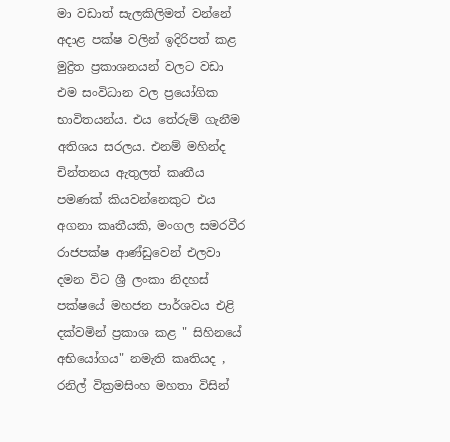මා වඩාත් සැලකිලිමත් වන්නේ අදාළ පක්ෂ වලින් ඉදිරිපත් කළ මුද්‍රිත ප්‍රකාශනයන් වලට වඩා එම සංවිධාන වල ප්‍රයෝගික භාවිතයන්ය. එය තේරුම් ගැනීම අතිශය සරලය. එනම් මහින්ද චින්තනය ඇතුලත් කෘතීය පමණක් කියවන්නෙකුට එය අගනා කෘතීයකි, මංගල සමරවීර රාජපක්ෂ ආණ්ඩුවෙන් එලවා දමන විට ශ්‍රී ලංකා නිදහස් පක්ෂයේ මහජන පාර්ශවය එළි දක්වමින් ප්‍රකාශ කළ " සිහිනයේ අභියෝගය" නමැති කෘතියද , රනිල් වික්‍රමසිංහ මහතා විසින්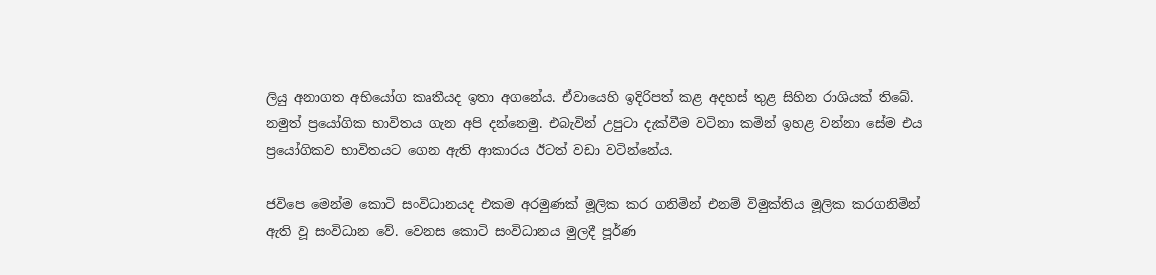ලියු අනාගත අභියෝග කෘතීයද ඉතා අගනේය. ඒවායෙහි ඉදිරිපත් කළ අදහස් තුළ සිහින රාශියක් තිබේ. නමුත් ප්‍රයෝගික භාවිතය ගැන අපි දන්නෙමු. එබැවින් උපුටා දැක්වීම වටිනා කමින් ඉහළ වන්නා සේම එය ප්‍රයෝගිකව භාවිතයට ගෙන ඇති ආකාරය ඊටත් වඩා වටින්නේය.

ජවිපෙ මෙන්ම කොටි සංවිධානයද එකම අරමුණක් මූලික කර ගනිමින් එනම් විමුක්තිය මූලික කරගනිමින් ඇති වූ සංවිධාන වේ. වෙනස කොටි සංවිධානය මුලදී පූර්ණ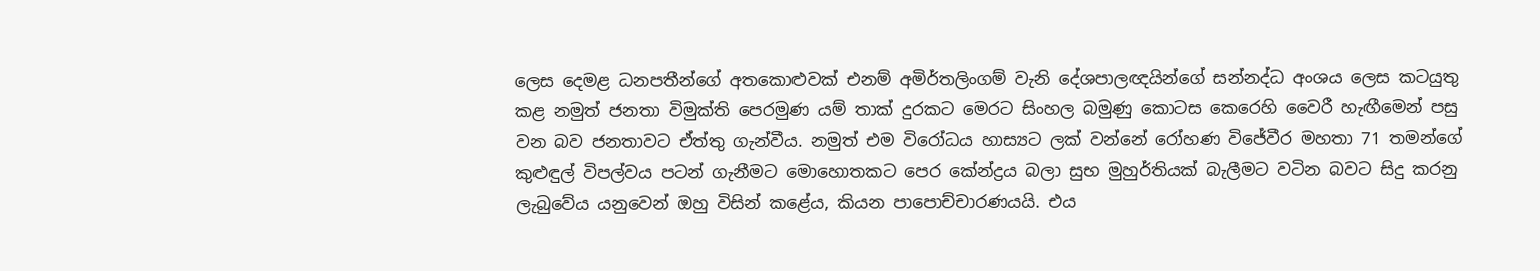ලෙස දෙමළ ධනපතීන්ගේ අතකොළුවක් එනම් අමිර්තලිංගම් වැනි දේශපාලඥයින්ගේ සන්නද්ධ අංශය ලෙස කටයුතු කළ නමුත් ජනතා විමුක්ති පෙරමුණ යම් තාක් දුරකට මෙරට සිංහල බමුණු කොටස කෙරෙහි වෛරී හැඟීමෙන් පසු වන බව ජනතාවට ඒත්තු ගැන්වීය. නමුත් එම විරෝධය හාස්‍යට ලක් වන්නේ රෝහණ විජේවීර මහතා 71 තමන්ගේ කුළුඳුල් විපල්වය පටන් ගැනීමට මොහොතකට පෙර කේන්ද්‍රය බලා සුභ මුහුර්තියක් බැලීමට වටින බවට සිදු කරනු ලැබුවේය යනුවෙන් ඔහු විසින් කළේය, කියන පාපොච්චාරණයයි. එය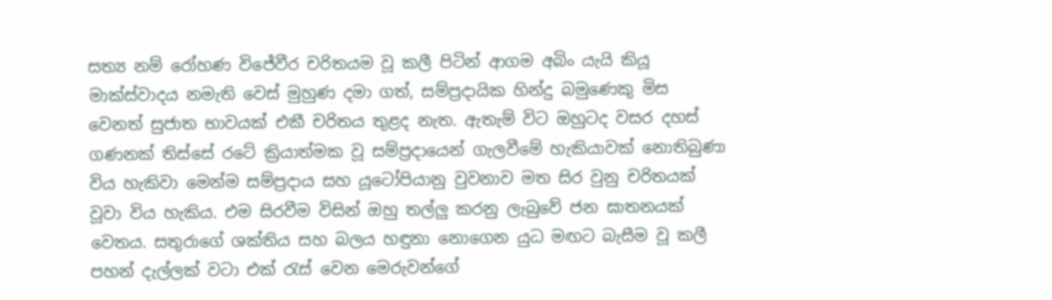සත්‍ය නම් රෝහණ විජේවීර චරිතයම වූ කලී පිටින් ආගම අබිං යැයි කියූ මාක්ස්වාදය නමැති වෙස් මුහුණ දමා ගත්, සම්ප්‍රදායික හින්දු බමුණෙකු මිස වෙනත් සුජාත භාවයක් එකී චරිතය තුළද නැත. ඇතැම් විට ඔහුටද වසර දහස් ගණනක් තිස්සේ රටේ ක්‍රියාත්මක වූ සම්ප්‍රදායෙන් ගැලවීමේ හැකියාවක් නොතිබුණා විය හැකිවා මෙන්ම සම්ප්‍රදාය සහ යූටෝපියානු වුවනාව මත සිර වුනු චරිතයක් වූවා විය හැකිය. එම සිරවීම විසින් ඔහු තල්ලු කරනු ලැබුවේ ජන ඝාතනයක් වෙතය. සතුරාගේ ශක්තිය සහ බලය හඳුනා නොගෙන යුධ මඟට බැසීම වූ කලී පහන් දැල්ලක් වටා එක් රැස් වෙන මෙරුවන්ගේ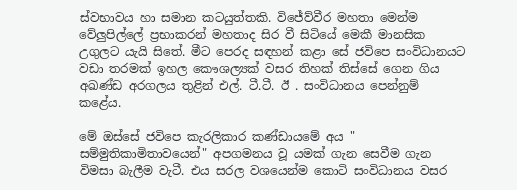ස්වභාවය හා සමාන කටයුත්තකි. විජේව්වීර මහතා මෙන්ම වේලුපිල්ලේ ප්‍රභාකරන් මහතාද සිර වී සිටියේ මෙකී මානසික උගුලට යැයි සිතේ. මීට පෙරද සඳහන් කළා සේ ජවිපෙ සංවිධානයට වඩා තරමක් ඉහල කෞශල්‍යක් වසර තිහක් තිස්සේ ගෙන ගිය අඛණ්ඩ අරගලය තුළින් එල්. ටී.ටී. ඊ . සංවිධානය පෙන්නුම් කළේය.

මේ ඔස්සේ ජවිපෙ කැරලිකාර කණ්ඩායමේ අය " සම්මුතිකාමිතාවයෙන්" අපගමනය වූ යමක් ගැන සෙවීම ගැන විමසා බැලීම වැටී. එය සරල වශයෙන්ම කොටි සංවිධානය වසර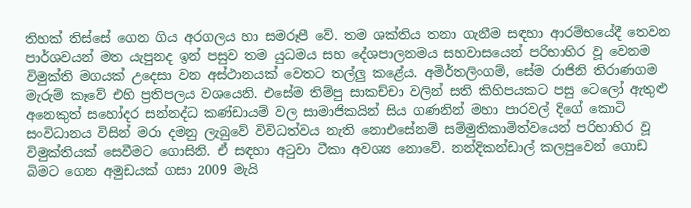තිහක් තිස්සේ ගෙන ගිය අරගලය හා සමරූපී වේ. තම ශක්තිය තනා ගැනීම සඳහා ආරම්භයේදී තෙවන පාර්ශවයන් මත යැපුනද ඉන් පසුව තම යුධමය සහ දේශපාලනමය සහවාසයෙන් පරිභාහිර වූ වෙනම විමුක්ති මගයක් උදෙසා වන අස්ථානයක් වෙතට තල්ලු කළේය. අමිර්තලිංගම්, සේම රාජිනි තිරාණගම මැරුම් කෑවේ එහි ප්‍රතිපලය වශයෙනි. එසේම තිම්පු සාකච්චා වලින් සති කිහිපයකට පසු ටෙලෝ ඇතුළු අනෙකුත් සහෝදර සන්නද්ධ කණ්ඩායම් වල සාමාජිකයින් සිය ගණනින් මහා පාරවල් දිගේ කොටි සංවිධානය විසින් මරා දමනු ලැබුවේ විවිධත්වය නැති නොඑසේනම් සම්මුතිකාමිත්වයෙන් පරිභාහිර වූ විමුක්තියක් සෙවීමට ගොසිනි. ඒ සඳහා අටුවා ටීකා අවශ්‍ය නොවේ. නන්දිකන්ඩාල් කලපුවෙන් ගොඩ බිමට ගෙන අමුඩයක් ගසා 2009 මැයි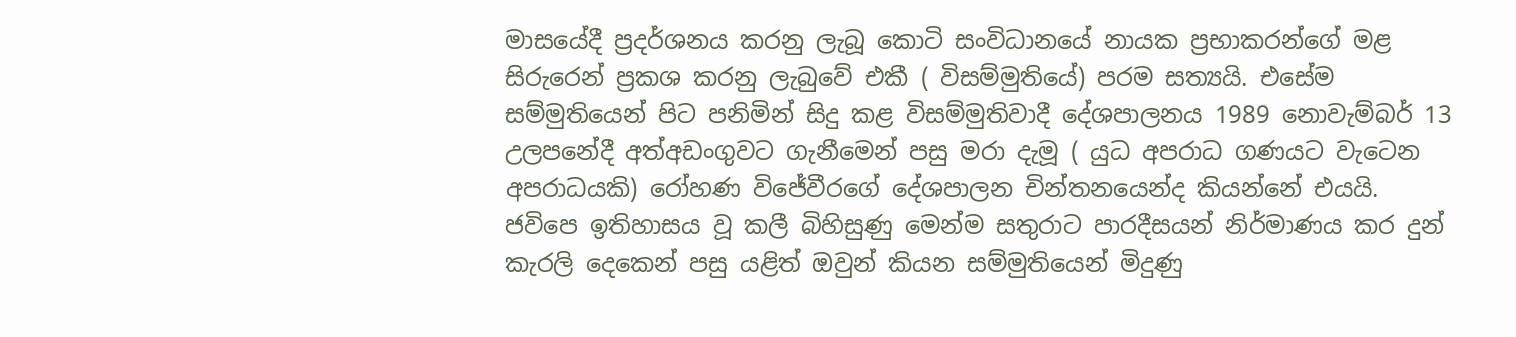මාසයේදී ප්‍රදර්ශනය කරනු ලැබූ කොටි සංවිධානයේ නායක ප්‍රභාකරන්ගේ මළ සිරුරෙන් ප්‍රකශ කරනු ලැබුවේ එකී ( විසම්මුතියේ) පරම සත්‍යයි. එසේම සම්මුතියෙන් පිට පනිමින් සිදු කළ විසම්මුතිවාදී දේශපාලනය 1989 නොවැම්බර් 13 උලපනේදී අත්අඩංගුවට ගැනීමෙන් පසු මරා දැමූ ( යුධ අපරාධ ගණයට වැටෙන අපරාධයකි) රෝහණ විජේවීරගේ දේශපාලන චින්තනයෙන්ද කියන්නේ එයයි. ජවිපෙ ඉතිහාසය වූ කලී බිහිසුණු මෙන්ම සතුරාට පාරදීසයන් නිර්මාණය කර දුන් කැරලි දෙකෙන් පසු යළිත් ඔවුන් කියන සම්මුතියෙන් මිදුණු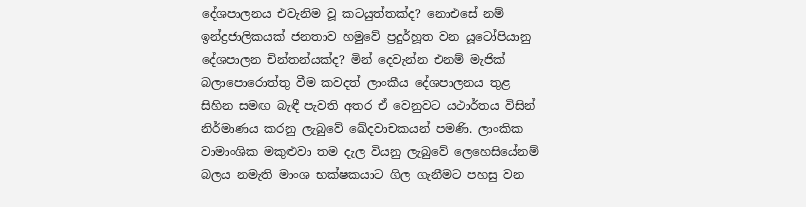දේශපාලනය එවැනිම වූ කටයුත්තක්ද? නොඑසේ නම් ඉන්ද්‍රජාලිකයක් ජනතාව හමුවේ ප්‍රදුර්හූත වන යූටෝපියානු දේශපාලන චින්තන්යක්ද? මින් දෙවැන්න එනම් මැජික් බලාපොරොත්තු වීම කවදත් ලාංකීය දේශපාලනය තුළ සිහින සමඟ බැඳී පැවති අතර ඒ වෙනුවට යථාර්තය විසින් නිර්මාණය කරනු ලැබුවේ ඛේදවාචකයන් පමණි. ලාංකික වාමාංශික මකුළුවා තම දැල වියනු ලැබුවේ ලෙහෙසියේනම් බලය නමැති මාංශ භක්ෂකයාට ගිල ගැනීමට පහසු වන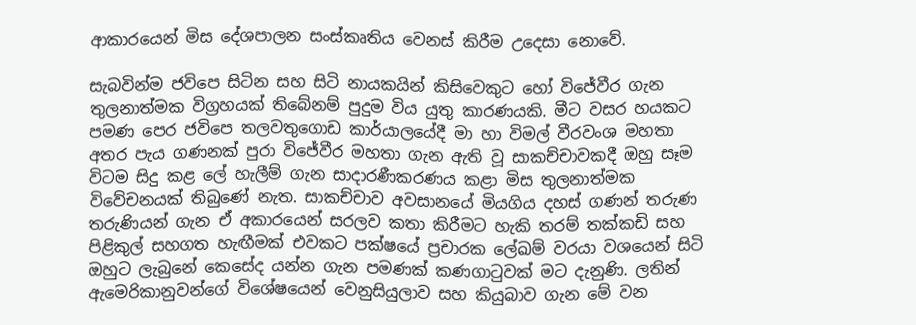ආකාරයෙන් මිස දේශපාලන සංස්කෘතිය වෙනස් කිරීම උදෙසා නොවේ.

සැබවින්ම ජවිපෙ සිටින සහ සිටි නායකයින් කිසිවෙකුට හෝ විජේවීර ගැන තුලනාත්මක විග්‍රහයක් තිබේනම් පුදුම විය යුතු කාරණයකි. මීට වසර හයකට පමණ පෙර ජවිපෙ තලවතුගොඩ කාර්යාලයේදී මා හා විමල් වීරවංශ මහතා අතර පැය ගණනක් පුරා විජේවීර මහතා ගැන ඇති වූ සාකච්චාවකදී ඔහු සෑම විටම සිදු කළ ලේ හැලීම් ගැන සාදාරණීකරණය කළා මිස තුලනාත්මක විවේචනයක් තිබුණේ නැත. සාකච්චාව අවසානයේ මියගිය දහස් ගණන් තරුණ තරුණියන් ගැන ඒ අකාරයෙන් සරලව කතා කිරීමට හැකි තරම් තක්කඩි සහ පිළිකුල් සහගත හැඟීමක් එවකට පක්ෂයේ ප්‍රචාරක ලේඛම් වරයා වශයෙන් සිටි ඔහුට ලැබුනේ කෙසේද යන්න ගැන පමණක් කණගාටුවක් මට දැනුණි. ලතින් ඇමෙරිකානුවන්ගේ විශේෂයෙන් වෙනුසියුලාව සහ කියුබාව ගැන මේ වන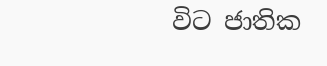විට ජාතික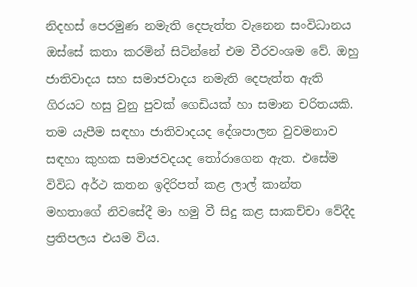නිදහස් පෙරමුණ නමැති දෙපැත්ත වැනෙන සංවිධානය ඔස්සේ කතා කරමින් සිටින්නේ එම වීරවංශම වේ. ඔහු ජාතිවාදය සහ සමාජවාදය නමැති දෙපැත්ත ඇති ගිරයට හසු වුනු පුවක් ගෙඩියක් හා සමාන චරිතයකි. තම යැපීම සඳහා ජාතිවාදයද දේශපාලන වුවමනාව සඳහා කුහක සමාජවදයද තෝරාගෙන ඇත. එසේම විවිධ අර්ථ කතන ඉදිරිපත් කළ ලාල් කාන්ත මහතාගේ නිවසේදී මා හමු වී සිදු කළ සාකච්චා වේදීද ප්‍රතිපලය එයම විය.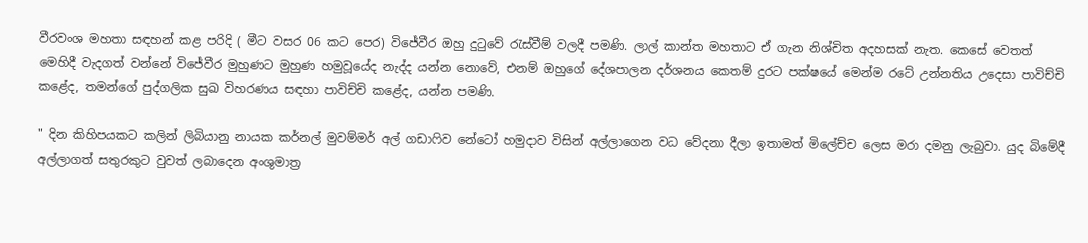වීරවංශ මහතා සඳහන් කළ පරිදි ( මීට වසර 06 කට පෙර) විජේවීර ඔහු දුටුවේ රැස්වීම් වලදී පමණි. ලාල් කාන්ත මහතාට ඒ ගැන නිශ්චිත අදහසක් නැත. කෙසේ වෙතත් මෙහිදී වැදගත් වන්නේ විජේවීර මුහුණට මුහුණ හමුවූයේද නැද්ද යන්න නොවේ, එනම් ඔහුගේ දේශපාලන දර්ශනය කෙතම් දුරට පක්ෂයේ මෙන්ම රටේ උන්නතිය උදෙසා පාවිච්චි කළේද, තමන්ගේ පුද්ගලික සුඛ විහරණය සඳහා පාවිච්චි කළේද, යන්න පමණි.

" දින කිහිපයකට කලින් ලිබියානු නායක කර්නල් මුවම්මර් අල් ගඩාෆිව නේටෝ හමුදාව විසින් අල්ලාගෙන වධ වේදනා දීලා ඉතාමත් මිලේච්ච ලෙස මරා දමනු ලැබුවා. යුද බිමේදී අල්ලාගත් සතුරකුට වුවත් ලබාදෙන අංශුමාත්‍ර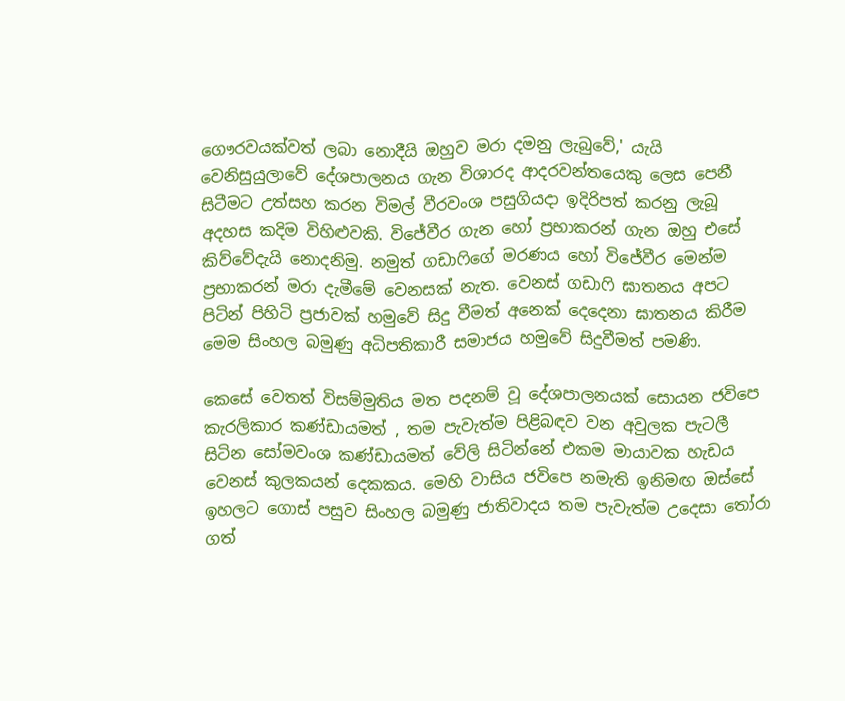ගෞරවයක්වත් ලබා නොදීයි ඔහුව මරා දමනු ලැබුවේ,' යැයි වෙනිසුයුලාවේ දේශපාලනය ගැන විශාරද ආදරවන්තයෙකු ලෙස පෙනී සිටීමට උත්සහ කරන විමල් වීරවංශ පසුගියදා ඉදිරිපත් කරනු ලැබූ අදහස කදිම විහිළුවකි. විජේවීර ගැන හෝ ප්‍රභාකරන් ගැන ඔහු එසේ කිව්වේදැයි නොදනිමු. නමුත් ගඩාෆිගේ මරණය හෝ විජේවීර මෙන්ම ප්‍රභාකරන් මරා දැමීමේ වෙනසක් නැත. වෙනස් ගඩාෆි ඝාතනය අපට පිටින් පිහිටි ප්‍රජාවක් හමුවේ සිදු වීමත් අනෙක් දෙදෙනා ඝාතනය කිරීම මෙම සිංහල බමුණු අධිපතිකාරී සමාජය හමුවේ සිදුවීමත් පමණි.

කෙසේ වෙතත් විසම්මුතිය මත පදනම් වූ දේශපාලනයක් සොයන ජවිපෙ කැරලිකාර කණ්ඩායමත් , තම පැවැත්ම පිළිබඳව වන අවුලක පැටලී සිටින සෝමවංශ කණ්ඩායමත් වේලි සිටින්නේ එකම මායාවක හැඩය වෙනස් කුලකයන් දෙකකය. මෙහි වාසිය ජවිපෙ නමැති ඉනිමඟ ඔස්සේ ඉහලට ගොස් පසුව සිංහල බමුණු ජාතිවාදය තම පැවැත්ම උදෙසා තෝරා ගත්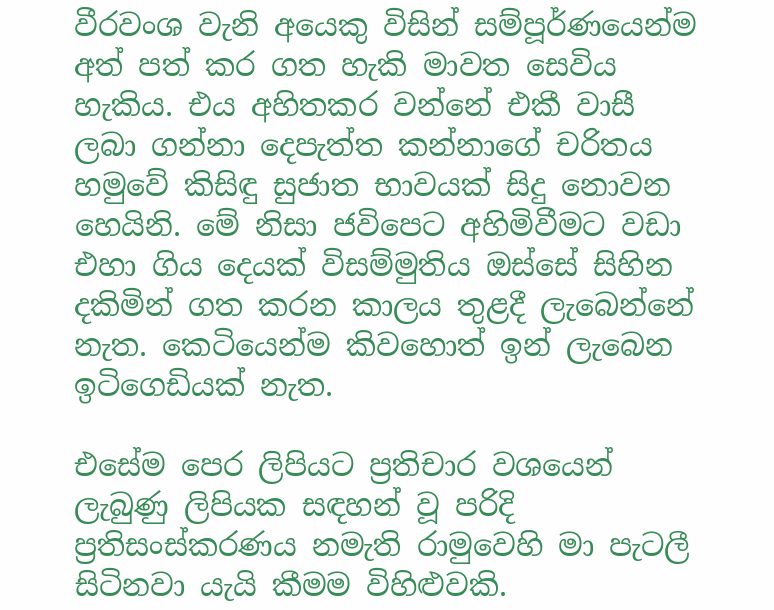වීරවංශ වැනි අයෙකු විසින් සම්පූර්ණයෙන්ම අත් පත් කර ගත හැකි මාවත සෙවිය හැකිය. එය අහිතකර වන්නේ එකී වාසී ලබා ගන්නා දෙපැත්ත කන්නාගේ චරිතය හමුවේ කිසිඳු සුජාත භාවයක් සිදු නොවන හෙයිනි. මේ නිසා ජවිපෙට අහිමිවීමට වඩා එහා ගිය දෙයක් විසම්මුතිය ඔස්සේ සිහින දකිමින් ගත කරන කාලය තුළදී ලැබෙන්නේ නැත. කෙටියෙන්ම කිවහොත් ඉන් ලැබෙන ඉටිගෙඩියක් නැත.

එසේම පෙර ලිපියට ප්‍රතිචාර වශයෙන් ලැබුණු ලිපියක සඳහන් වූ පරිදි ප්‍රතිසංස්කරණය නමැති රාමුවෙහි මා පැටලී සිටිනවා යැයි කීමම විහිළුවකි.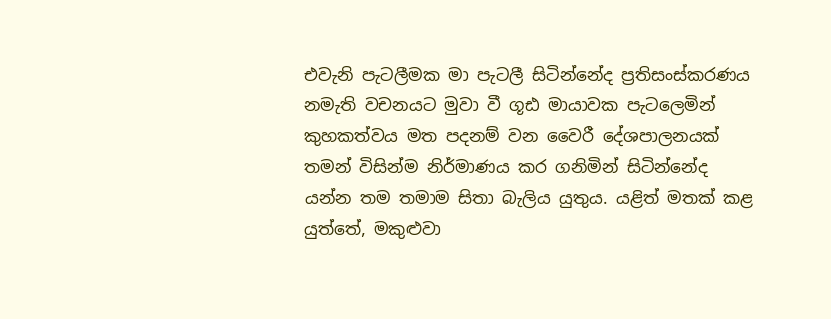එවැනි පැටලීමක මා පැටලී සිටින්නේද ප්‍රතිසංස්කරණය නමැති වචනයට මුවා වී ගූඪ මායාවක පැටලෙමින් කුහකත්වය මත පදනම් වන වෛරී දේශපාලනයක් තමන් විසින්ම නිර්මාණය කර ගනිමින් සිටින්නේද යන්න තම තමාම සිතා බැලිය යුතුය. යළිත් මතක් කළ යුත්තේ, මකුළුවා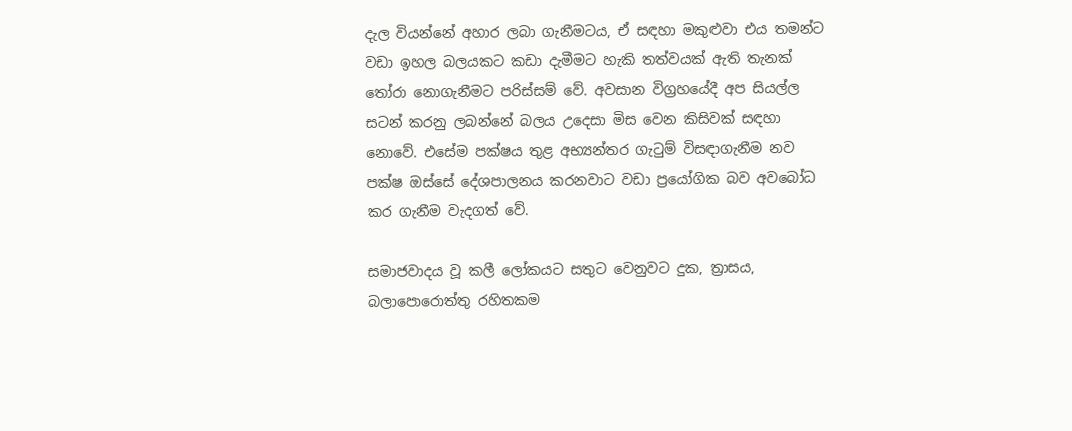දැල වියන්නේ අහාර ලබා ගැනීමටය, ඒ සඳහා මකුළුවා එය තමන්ට වඩා ඉහල බලයකට කඩා දැමීමට හැකි තත්වයක් ඇති තැනක් තෝරා නොගැනීමට පරිස්සම් වේ. අවසාන විග්‍රහයේදී අප සියල්ල සටන් කරනු ලබන්නේ බලය උදෙසා මිස වෙන කිසිවක් සඳහා නොවේ. එසේම පක්ෂය තුළ අභ්‍යන්තර ගැටුම් විසඳාගැනීම නව පක්ෂ ඔස්සේ දේශපාලනය කරනවාට වඩා ප්‍රයෝගික බව අවබෝධ කර ගැනීම වැදගත් වේ.

සමාජවාදය වූ කලී ලෝකයට සතුට වෙනුවට දුක, ත්‍රාසය, බලාපොරොත්තු රහිතකම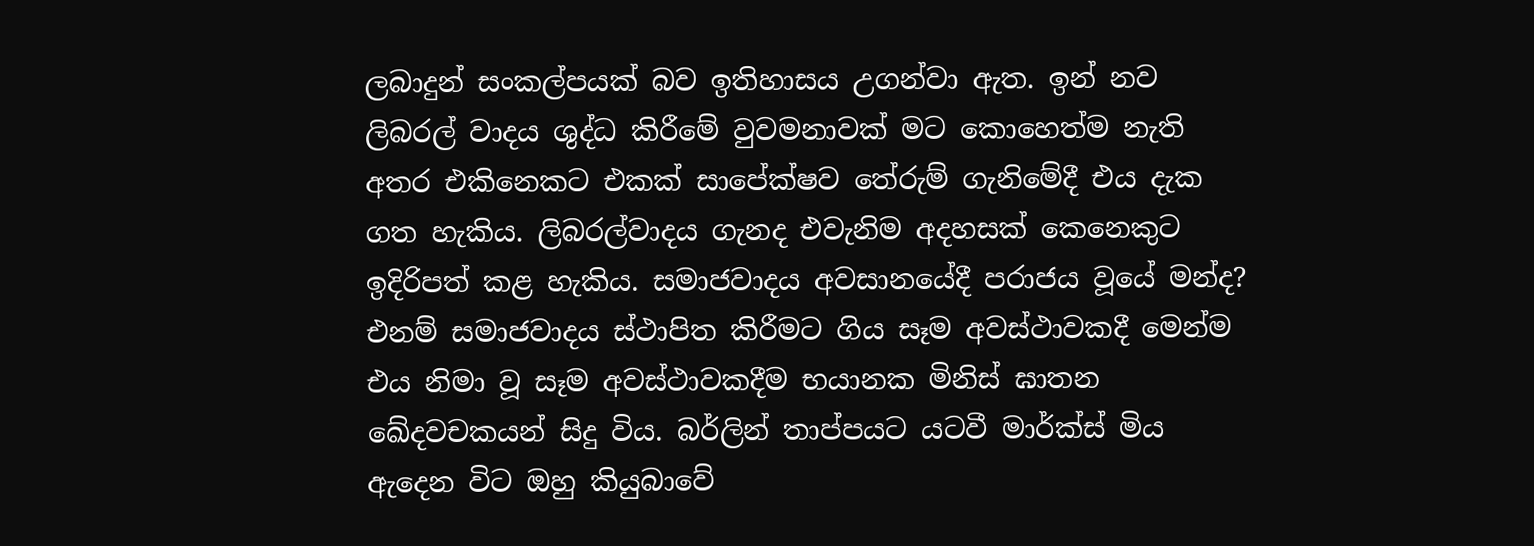ලබාදුන් සංකල්පයක් බව ඉතිහාසය උගන්වා ඇත. ඉන් නව ලිබරල් වාදය ශුද්ධ කිරීමේ වුවමනාවක් මට කොහෙත්ම නැති අතර එකිනෙකට එකක් සාපේක්ෂව තේරුම් ගැනිමේදී එය දැක ගත හැකිය. ලිබරල්වාදය ගැනද එවැනිම අදහසක් කෙනෙකුට ඉදිරිපත් කළ හැකිය. සමාජවාදය අවසානයේදී පරාජය වූයේ මන්ද? එනම් සමාජවාදය ස්ථාපිත කිරීමට ගිය සෑම අවස්ථාවකදී මෙන්ම එය නිමා වූ සෑම අවස්ථාවකදීම භයානක මිනිස් ඝාතන ඛේදවචකයන් සිදු විය. බර්ලින් තාප්පයට යටවී මාර්ක්ස් මිය ඇදෙන විට ඔහු කියුබාවේ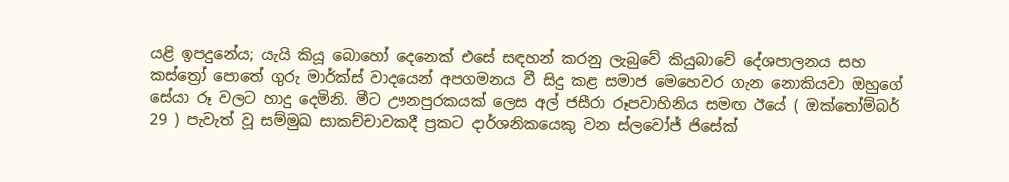යළි ඉපදුනේය; යැයි කියූ බොහෝ දෙනෙක් එසේ සඳහන් කරනු ලැබුවේ කියුබාවේ දේශපාලනය සහ කස්ත්‍රෝ පොතේ ගුරු මාර්ක්ස් වාදයෙන් අපගමනය වී සිදු කළ සමාජ මෙහෙවර ගැන නොකියවා ඔහුගේ සේයා රූ වලට හාදු දෙමිනි. මීට ඌනපුරකයක් ලෙස අල් ජසීරා රූපවාහිනිය සමඟ ඊයේ ( ඔක්තෝම්බර් 29 ) පැවැත් වූ සම්මුඛ සාකච්චාවකදී ප්‍රකට දාර්ශනිකයෙකු වන ස්ලවෝජ් ජිසේක්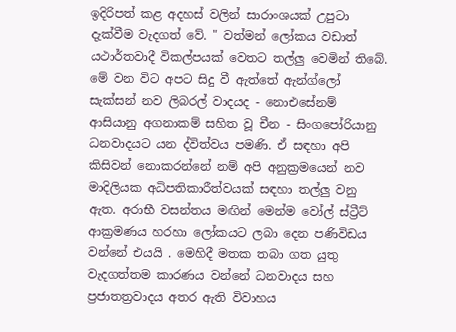ඉදිරිපත් කළ අදහස් වලින් සාරාංශයක් උපුටා දැක්වීම වැදගත් වේ. " වත්මන් ලෝකය වඩාත් යථාර්තවාදී විකල්පයක් වෙතට තල්ලු වෙමින් තිබේ. මේ වන විට අපට සිදු වී ඇත්තේ ඇන්ග්ලෝ සැක්සන් නව ලිබරල් වාදයද - නොඑසේනම් ආසියානු අගනාකම් සහිත වූ චීන - සිංගපෝරියානු ධනවාදයට යන ද්විත්වය පමණි. ඒ සඳහා අපි කිසිවන් නොකරන්නේ නම් අපි අනුක්‍රමයෙන් නව මාදිලියක අධිපතිකාරීත්වයක් සඳහා තල්ලු වනු ඇත. අරාභී වසන්තය මඟින් මෙන්ම වෝල් ස්ට්‍රීට් ආක්‍රමණය හරහා ලෝකයට ලබා දෙන පණිවිඩය වන්නේ එයයි . මෙහිදී මතක තබා ගත යුතු වැදගත්තම කාරණය වන්නේ ධනවාදය සහ ප්‍රජාතත්‍රවාදය අතර ඇති විවාහය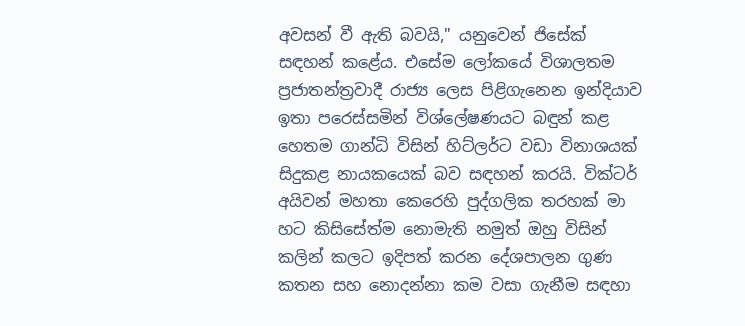අවසන් වී ඇති බවයි," යනුවෙන් ජිසේක් සඳහන් කළේය. එසේම ලෝකයේ විශාලතම ප්‍රජාතන්ත්‍රවාදී රාජ්‍ය ලෙස පිළිගැනෙන ඉන්දියාව ඉතා පරෙස්සමින් විශ්ලේෂණයට බඳුන් කළ හෙතම ගාන්ධි විසින් හිට්ලර්ට වඩා විනාශයක් සිදුකළ නායකයෙක් බව සඳහන් කරයි. වික්ටර් අයිවන් මහතා කෙරෙහි පුද්ගලික තරහක් මා හට කිසිසේත්ම නොමැති නමුත් ඔහු විසින් කලින් කලට ඉදිපත් කරන දේශපාලන ගුණ කතන සහ නොදන්නා කම වසා ගැනීම සඳහා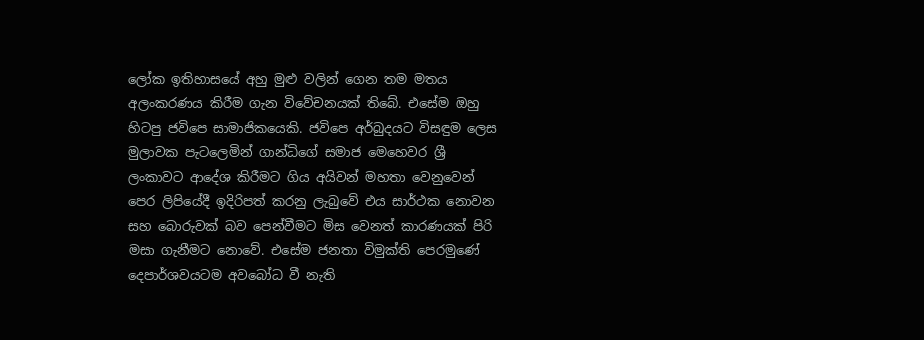ලෝක ඉතිහාසයේ අහු මුළු වලින් ගෙන තම මතය අලංකරණය කිරීම ගැන විවේචනයක් තිබේ. එසේම ඔහු හිටපු ජවිපෙ සාමාජිකයෙකි. ජවිපෙ අර්බුදයට විසඳුම ලෙස මුලාවක පැටලෙමින් ගාන්ධිගේ සමාජ මෙහෙවර ශ්‍රී ලංකාවට ආදේශ කිරීමට ගිය අයිවන් මහතා වෙනුවෙන් පෙර ලිපියේදී ඉදිරිපත් කරනු ලැබුවේ එය සාර්ථක නොවන සහ බොරුවක් බව පෙන්වීමට මිස වෙනත් කාරණයක් පිරි මසා ගැනීමට නොවේ. එසේම ජනතා විමුක්ති පෙරමුණේ දෙපාර්ශවයටම අවබෝධ වී නැති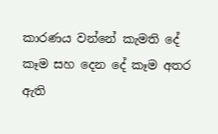කාරණය වන්නේ කැමති දේ කෑම සහ දෙන දේ කෑම අතර ඇති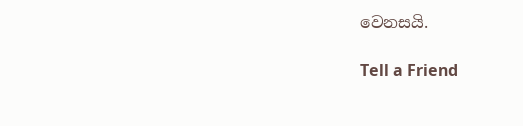වෙනසයි.

Tell a Friend